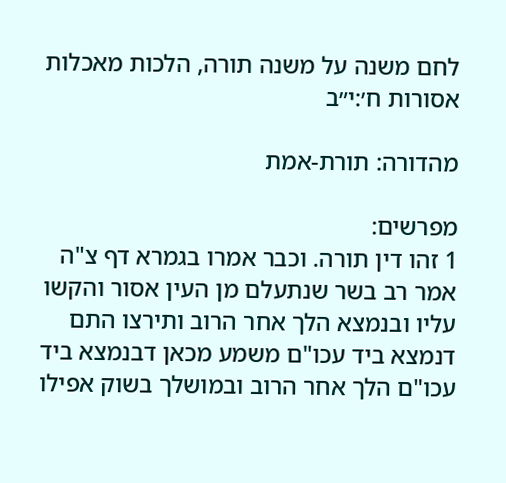לחם משנה על משנה תורה, הלכות מאכלות אסורות ח׳:י״ב

מהדורה: תורת-אמת

מפרשים:
1 זהו דין תורה. וכבר אמרו בגמרא דף צ"ה אמר רב בשר שנתעלם מן העין אסור והקשו עליו ובנמצא הלך אחר הרוב ותירצו התם דנמצא ביד עכו"ם משמע מכאן דבנמצא ביד עכו"ם הלך אחר הרוב ובמושלך בשוק אפילו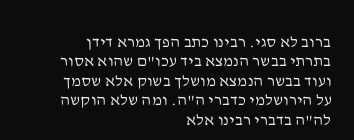ברוב לא סגי. רבינו כתב הפך גמרא דידן בתרתי בבשר הנמצא ביד עכו"ם שהוא אסור ועוד בבשר הנמצא מושלך בשוק אלא שסמך על הירושלמי כדברי ה"ה. ומה שלא הוקשה לה"ה בדברי רבינו אלא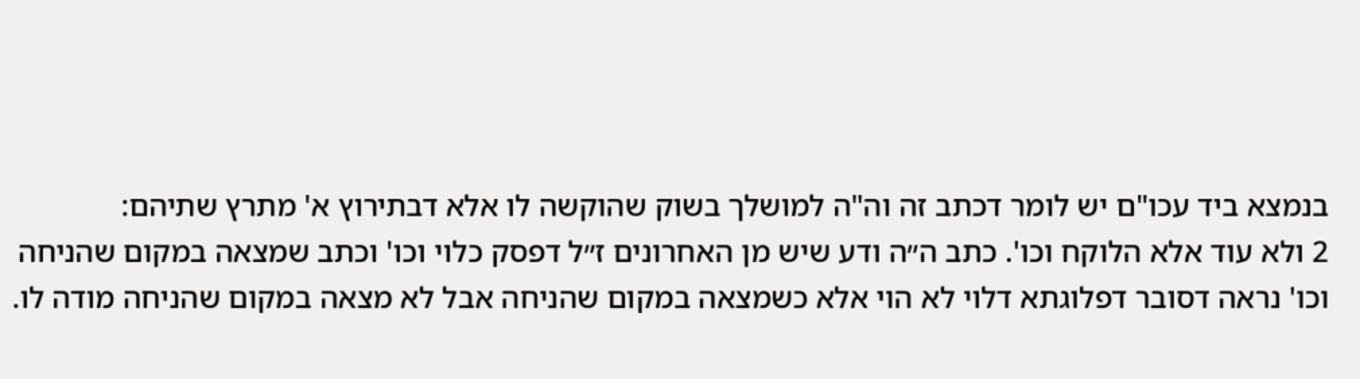בנמצא ביד עכו"ם יש לומר דכתב זה וה"ה למושלך בשוק שהוקשה לו אלא דבתירוץ א' מתרץ שתיהם:
2 ולא עוד אלא הלוקח וכו'. כתב ה״ה ודע שיש מן האחרונים ז״ל דפסק כלוי וכו' וכתב שמצאה במקום שהניחה וכו' נראה דסובר דפלוגתא דלוי לא הוי אלא כשמצאה במקום שהניחה אבל לא מצאה במקום שהניחה מודה לו.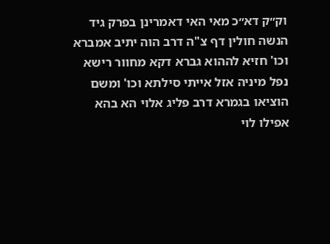וק״ק דא״כ מאי האי דאמרינן בפרק גיד הנשה חולין דף צ"ה דרב הוה יתיב אמברא וכו' חזיא לההוא גברא דקא מחוור רישא נפל מיניה אזל אייתי סילתא וכו' ומשם הוציאו בגמרא דרב פליג אלוי הא בהא אפילו לוי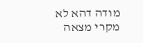מודה דהא לא מקרי מצאה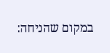במקום שהניחה: